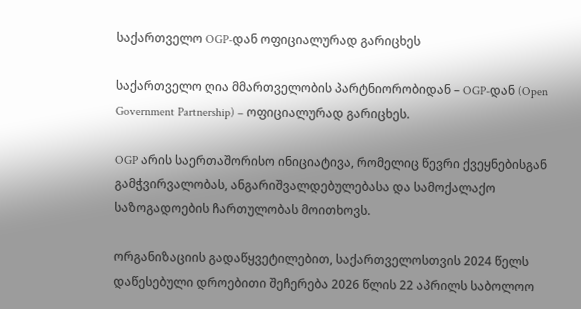საქართველო OGP-დან ოფიციალურად გარიცხეს

საქართველო ღია მმართველობის პარტნიორობიდან – OGP-დან (Open Government Partnership) – ოფიციალურად გარიცხეს.

OGP არის საერთაშორისო ინიციატივა, რომელიც წევრი ქვეყნებისგან გამჭვირვალობას, ანგარიშვალდებულებასა და სამოქალაქო საზოგადოების ჩართულობას მოითხოვს.

ორგანიზაციის გადაწყვეტილებით, საქართველოსთვის 2024 წელს დაწესებული დროებითი შეჩერება 2026 წლის 22 აპრილს საბოლოო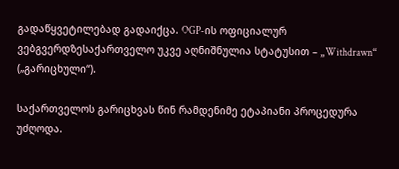გადაწყვეტილებად გადაიქცა. OGP-ის ოფიციალურ ვებგვერდზესაქართველო უკვე აღნიშნულია სტატუსით – „Withdrawn“ („გარიცხული“).

საქართველოს გარიცხვას წინ რამდენიმე ეტაპიანი პროცედურა უძღოდა.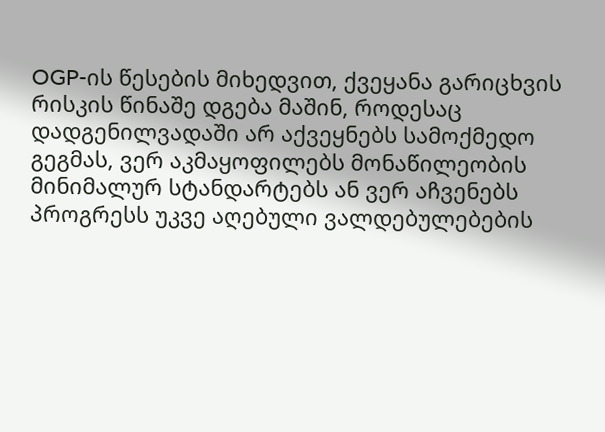OGP-ის წესების მიხედვით, ქვეყანა გარიცხვის რისკის წინაშე დგება მაშინ, როდესაც დადგენილვადაში არ აქვეყნებს სამოქმედო გეგმას, ვერ აკმაყოფილებს მონაწილეობის მინიმალურ სტანდარტებს ან ვერ აჩვენებს პროგრესს უკვე აღებული ვალდებულებების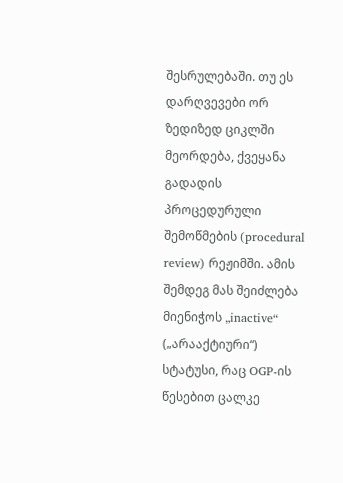შესრულებაში. თუ ეს დარღვევები ორ ზედიზედ ციკლში მეორდება, ქვეყანა გადადის პროცედურული შემოწმების (procedural review) რეჟიმში. ამის შემდეგ მას შეიძლება მიენიჭოს „inactive“ („არააქტიური“) სტატუსი, რაც OGP-ის წესებით ცალკე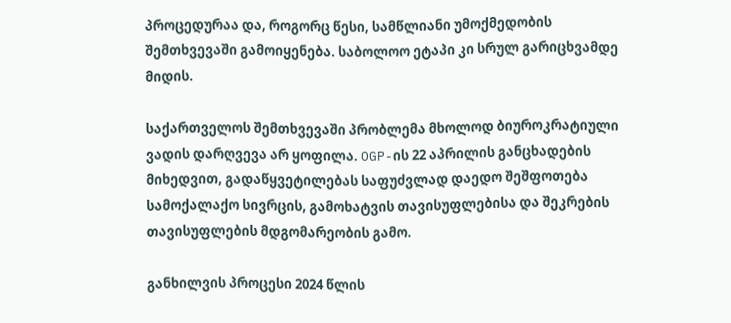პროცედურაა და, როგორც წესი, სამწლიანი უმოქმედობის შემთხვევაში გამოიყენება. საბოლოო ეტაპი კი სრულ გარიცხვამდე მიდის.

საქართველოს შემთხვევაში პრობლემა მხოლოდ ბიუროკრატიული ვადის დარღვევა არ ყოფილა. OGP-ის 22 აპრილის განცხადების მიხედვით, გადაწყვეტილებას საფუძვლად დაედო შეშფოთება სამოქალაქო სივრცის, გამოხატვის თავისუფლებისა და შეკრების თავისუფლების მდგომარეობის გამო.

განხილვის პროცესი 2024 წლის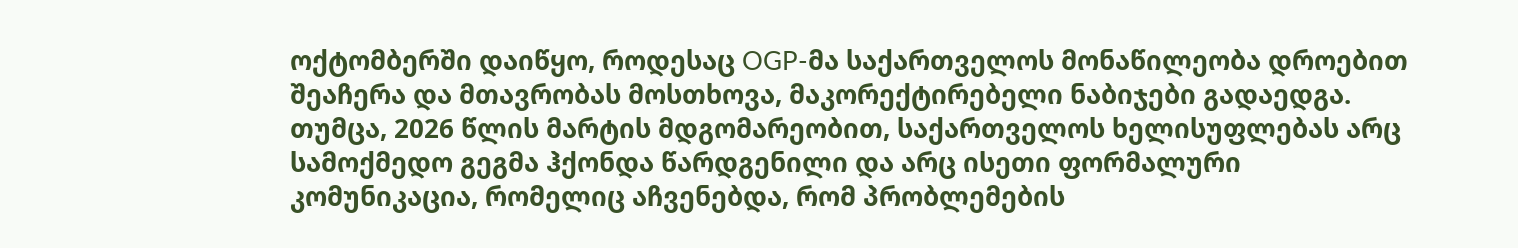ოქტომბერში დაიწყო, როდესაც OGP-მა საქართველოს მონაწილეობა დროებით შეაჩერა და მთავრობას მოსთხოვა, მაკორექტირებელი ნაბიჯები გადაედგა. თუმცა, 2026 წლის მარტის მდგომარეობით, საქართველოს ხელისუფლებას არც სამოქმედო გეგმა ჰქონდა წარდგენილი და არც ისეთი ფორმალური კომუნიკაცია, რომელიც აჩვენებდა, რომ პრობლემების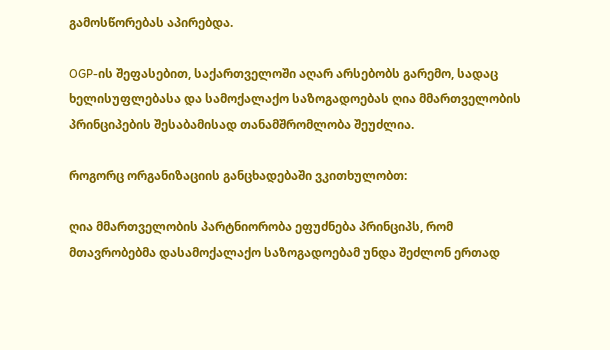გამოსწორებას აპირებდა.

OGP-ის შეფასებით, საქართველოში აღარ არსებობს გარემო, სადაც ხელისუფლებასა და სამოქალაქო საზოგადოებას ღია მმართველობის პრინციპების შესაბამისად თანამშრომლობა შეუძლია.

როგორც ორგანიზაციის განცხადებაში ვკითხულობთ:

ღია მმართველობის პარტნიორობა ეფუძნება პრინციპს, რომ მთავრობებმა დასამოქალაქო საზოგადოებამ უნდა შეძლონ ერთად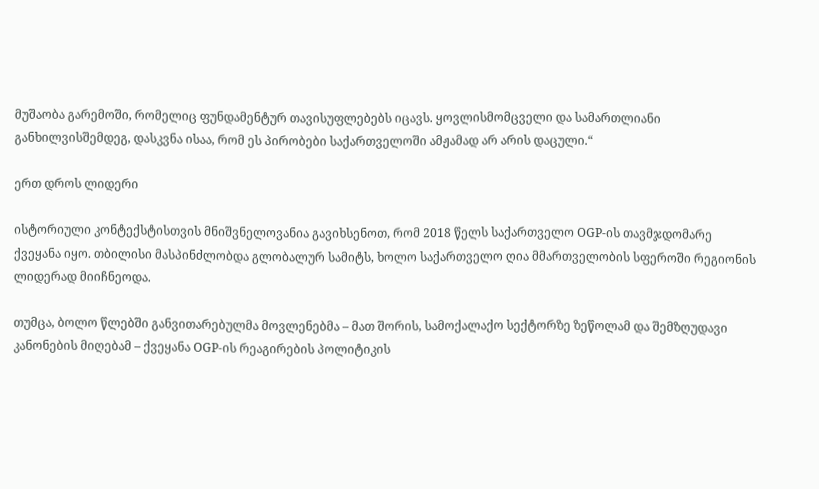მუშაობა გარემოში, რომელიც ფუნდამენტურ თავისუფლებებს იცავს. ყოვლისმომცველი და სამართლიანი განხილვისშემდეგ, დასკვნა ისაა, რომ ეს პირობები საქართველოში ამჟამად არ არის დაცული.“

ერთ დროს ლიდერი

ისტორიული კონტექსტისთვის მნიშვნელოვანია გავიხსენოთ, რომ 2018 წელს საქართველო OGP-ის თავმჯდომარე ქვეყანა იყო. თბილისი მასპინძლობდა გლობალურ სამიტს, ხოლო საქართველო ღია მმართველობის სფეროში რეგიონის ლიდერად მიიჩნეოდა.

თუმცა, ბოლო წლებში განვითარებულმა მოვლენებმა – მათ შორის, სამოქალაქო სექტორზე ზეწოლამ და შემზღუდავი კანონების მიღებამ – ქვეყანა OGP-ის რეაგირების პოლიტიკის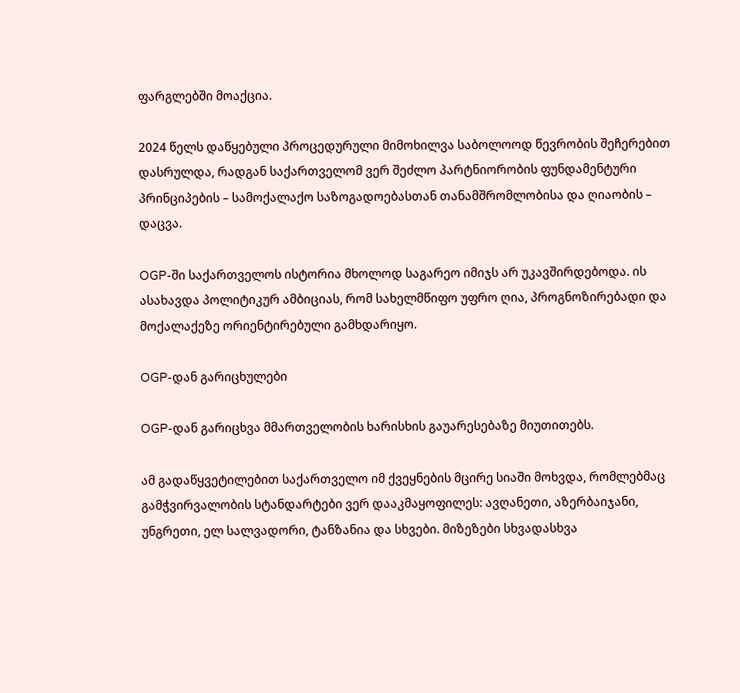ფარგლებში მოაქცია.

2024 წელს დაწყებული პროცედურული მიმოხილვა საბოლოოდ წევრობის შეჩერებით დასრულდა, რადგან საქართველომ ვერ შეძლო პარტნიორობის ფუნდამენტური პრინციპების – სამოქალაქო საზოგადოებასთან თანამშრომლობისა და ღიაობის – დაცვა.

OGP-ში საქართველოს ისტორია მხოლოდ საგარეო იმიჯს არ უკავშირდებოდა. ის ასახავდა პოლიტიკურ ამბიციას, რომ სახელმწიფო უფრო ღია, პროგნოზირებადი და მოქალაქეზე ორიენტირებული გამხდარიყო.

OGP-დან გარიცხულები

OGP-დან გარიცხვა მმართველობის ხარისხის გაუარესებაზე მიუთითებს.

ამ გადაწყვეტილებით საქართველო იმ ქვეყნების მცირე სიაში მოხვდა, რომლებმაც გამჭვირვალობის სტანდარტები ვერ დააკმაყოფილეს: ავღანეთი, აზერბაიჯანი, უნგრეთი, ელ სალვადორი, ტანზანია და სხვები. მიზეზები სხვადასხვა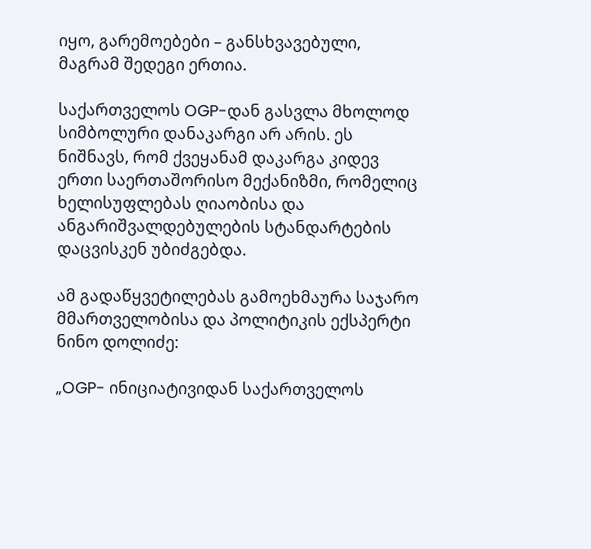იყო, გარემოებები – განსხვავებული, მაგრამ შედეგი ერთია.

საქართველოს OGP-დან გასვლა მხოლოდ სიმბოლური დანაკარგი არ არის. ეს ნიშნავს, რომ ქვეყანამ დაკარგა კიდევ ერთი საერთაშორისო მექანიზმი, რომელიც ხელისუფლებას ღიაობისა და ანგარიშვალდებულების სტანდარტების დაცვისკენ უბიძგებდა.

ამ გადაწყვეტილებას გამოეხმაურა საჯარო მმართველობისა და პოლიტიკის ექსპერტი ნინო დოლიძე:

„OGP- ინიციატივიდან საქართველოს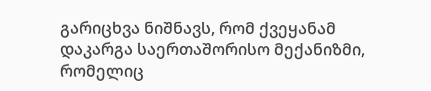გარიცხვა ნიშნავს, რომ ქვეყანამ დაკარგა საერთაშორისო მექანიზმი, რომელიც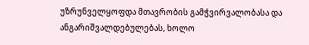უზრუნველყოფდა მთავრობის გამჭვირვალობასა და ანგარიშვალდებულებას, ხოლო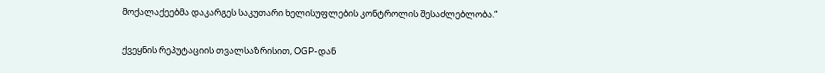მოქალაქეებმა დაკარგეს საკუთარი ხელისუფლების კონტროლის შესაძლებლობა.“

ქვეყნის რეპუტაციის თვალსაზრისით, OGP-დან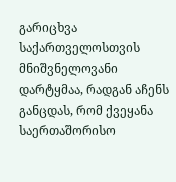გარიცხვა საქართველოსთვის მნიშვნელოვანი დარტყმაა, რადგან აჩენს განცდას, რომ ქვეყანა საერთაშორისო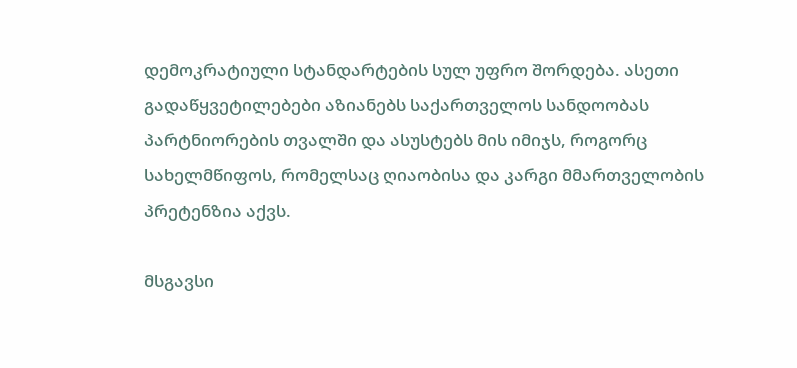დემოკრატიული სტანდარტების სულ უფრო შორდება. ასეთი გადაწყვეტილებები აზიანებს საქართველოს სანდოობას პარტნიორების თვალში და ასუსტებს მის იმიჯს, როგორც სახელმწიფოს, რომელსაც ღიაობისა და კარგი მმართველობის პრეტენზია აქვს.

მსგავსი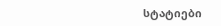სტატიები